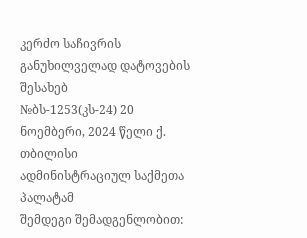კერძო საჩივრის განუხილველად დატოვების შესახებ
№ბს-1253(კს-24) 20 ნოემბერი, 2024 წელი ქ. თბილისი
ადმინისტრაციულ საქმეთა პალატამ
შემდეგი შემადგენლობით: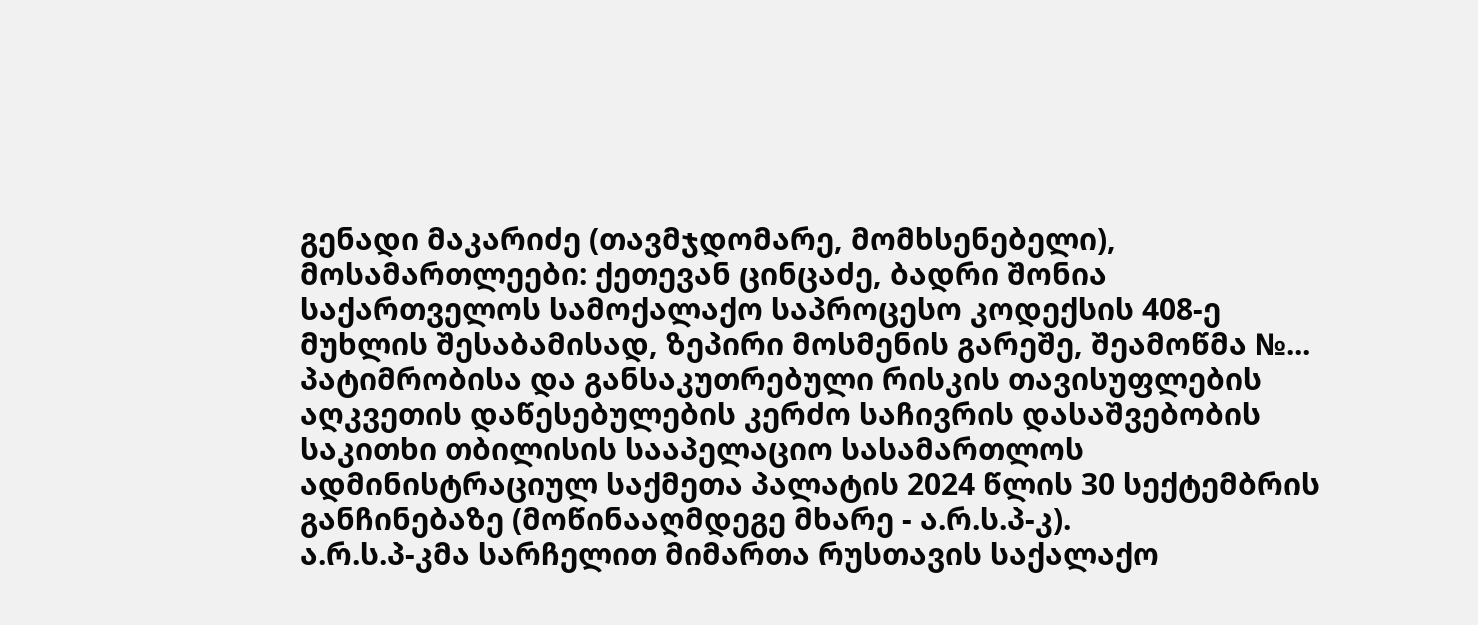გენადი მაკარიძე (თავმჯდომარე, მომხსენებელი),
მოსამართლეები: ქეთევან ცინცაძე, ბადრი შონია
საქართველოს სამოქალაქო საპროცესო კოდექსის 408-ე მუხლის შესაბამისად, ზეპირი მოსმენის გარეშე, შეამოწმა №... პატიმრობისა და განსაკუთრებული რისკის თავისუფლების აღკვეთის დაწესებულების კერძო საჩივრის დასაშვებობის საკითხი თბილისის სააპელაციო სასამართლოს ადმინისტრაციულ საქმეთა პალატის 2024 წლის 30 სექტემბრის განჩინებაზე (მოწინააღმდეგე მხარე - ა.რ.ს.პ-კ).
ა.რ.ს.პ-კმა სარჩელით მიმართა რუსთავის საქალაქო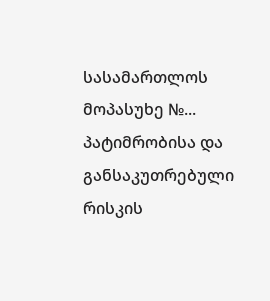სასამართლოს მოპასუხე №... პატიმრობისა და განსაკუთრებული რისკის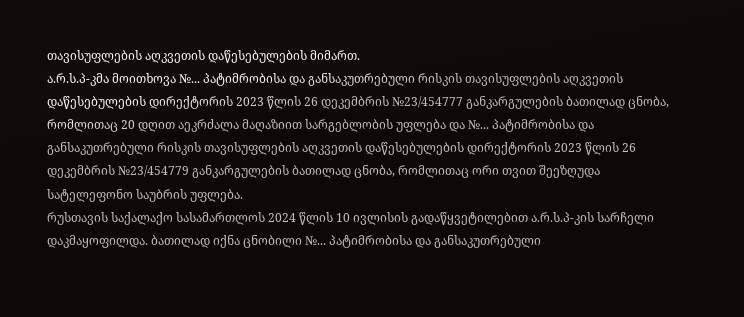თავისუფლების აღკვეთის დაწესებულების მიმართ.
ა.რ.ს.პ-კმა მოითხოვა №... პატიმრობისა და განსაკუთრებული რისკის თავისუფლების აღკვეთის დაწესებულების დირექტორის 2023 წლის 26 დეკემბრის №23/454777 განკარგულების ბათილად ცნობა, რომლითაც 20 დღით აეკრძალა მაღაზიით სარგებლობის უფლება და №... პატიმრობისა და განსაკუთრებული რისკის თავისუფლების აღკვეთის დაწესებულების დირექტორის 2023 წლის 26 დეკემბრის №23/454779 განკარგულების ბათილად ცნობა, რომლითაც ორი თვით შეეზღუდა სატელეფონო საუბრის უფლება.
რუსთავის საქალაქო სასამართლოს 2024 წლის 10 ივლისის გადაწყვეტილებით ა.რ.ს.პ-კის სარჩელი დაკმაყოფილდა. ბათილად იქნა ცნობილი №... პატიმრობისა და განსაკუთრებული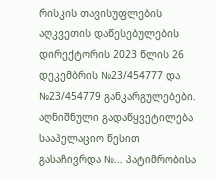რისკის თავისუფლების აღკვეთის დაწესებულების დირექტორის 2023 წლის 26 დეკემბრის №23/454777 და №23/454779 განკარგულებები. აღნიშნული გადაწყვეტილება სააპელაციო წესით გასაჩივრდა №... პატიმრობისა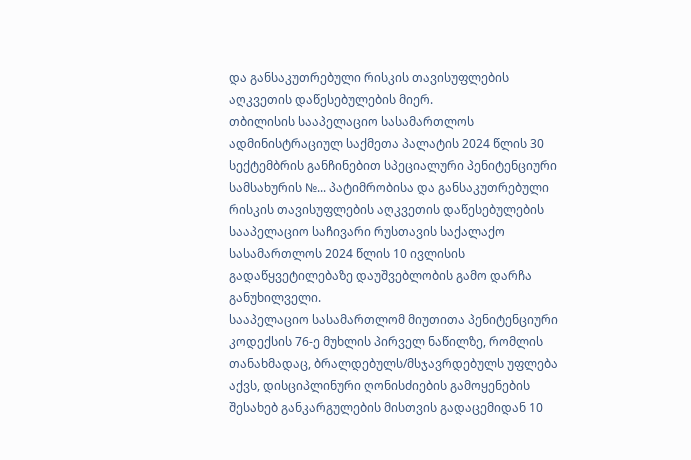და განსაკუთრებული რისკის თავისუფლების აღკვეთის დაწესებულების მიერ.
თბილისის სააპელაციო სასამართლოს ადმინისტრაციულ საქმეთა პალატის 2024 წლის 30 სექტემბრის განჩინებით სპეციალური პენიტენციური სამსახურის №... პატიმრობისა და განსაკუთრებული რისკის თავისუფლების აღკვეთის დაწესებულების სააპელაციო საჩივარი რუსთავის საქალაქო სასამართლოს 2024 წლის 10 ივლისის გადაწყვეტილებაზე დაუშვებლობის გამო დარჩა განუხილველი.
სააპელაციო სასამართლომ მიუთითა პენიტენციური კოდექსის 76-ე მუხლის პირველ ნაწილზე, რომლის თანახმადაც, ბრალდებულს/მსჯავრდებულს უფლება აქვს, დისციპლინური ღონისძიების გამოყენების შესახებ განკარგულების მისთვის გადაცემიდან 10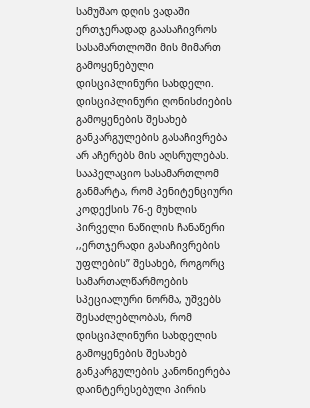სამუშაო დღის ვადაში ერთჯერადად გაასაჩივროს სასამართლოში მის მიმართ გამოყენებული დისციპლინური სახდელი. დისციპლინური ღონისძიების გამოყენების შესახებ განკარგულების გასაჩივრება არ აჩერებს მის აღსრულებას. სააპელაციო სასამართლომ განმარტა, რომ პენიტენციური კოდექსის 76-ე მუხლის პირველი ნაწილის ჩანაწერი ,,ერთჯერადი გასაჩივრების უფლების’’ შესახებ, როგორც სამართალწარმოების სპეციალური ნორმა, უშვებს შესაძლებლობას, რომ დისციპლინური სახდელის გამოყენების შესახებ განკარგულების კანონიერება დაინტერესებული პირის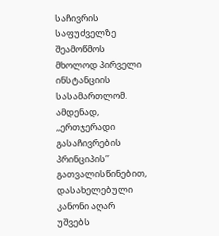საჩივრის საფუძველზე შეამოწმოს მხოლოდ პირველი ინსტანციის სასამართლომ. ამდენად, ,,ერთჯერადი გასაჩივრების პრინციპის’’ გათვალისწინებით, დასახელებული კანონი აღარ უშვებს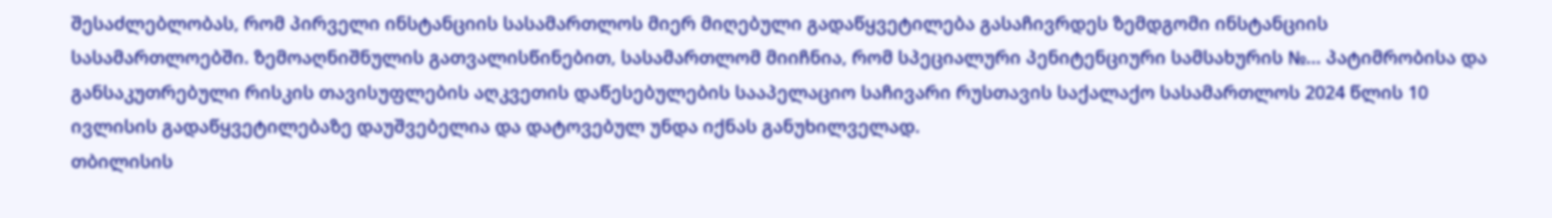შესაძლებლობას, რომ პირველი ინსტანციის სასამართლოს მიერ მიღებული გადაწყვეტილება გასაჩივრდეს ზემდგომი ინსტანციის სასამართლოებში. ზემოაღნიშნულის გათვალისწინებით, სასამართლომ მიიჩნია, რომ სპეციალური პენიტენციური სამსახურის №... პატიმრობისა და განსაკუთრებული რისკის თავისუფლების აღკვეთის დაწესებულების სააპელაციო საჩივარი რუსთავის საქალაქო სასამართლოს 2024 წლის 10 ივლისის გადაწყვეტილებაზე დაუშვებელია და დატოვებულ უნდა იქნას განუხილველად.
თბილისის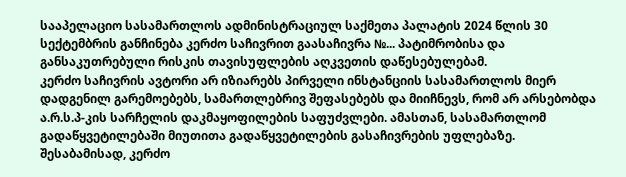სააპელაციო სასამართლოს ადმინისტრაციულ საქმეთა პალატის 2024 წლის 30 სექტემბრის განჩინება კერძო საჩივრით გაასაჩივრა №... პატიმრობისა და განსაკუთრებული რისკის თავისუფლების აღკვეთის დაწესებულებამ.
კერძო საჩივრის ავტორი არ იზიარებს პირველი ინსტანციის სასამართლოს მიერ დადგენილ გარემოებებს, სამართლებრივ შეფასებებს და მიიჩნევს, რომ არ არსებობდა ა.რ.ს.პ-კის სარჩელის დაკმაყოფილების საფუძვლები. ამასთან, სასამართლომ გადაწყვეტილებაში მიუთითა გადაწყვეტილების გასაჩივრების უფლებაზე. შესაბამისად, კერძო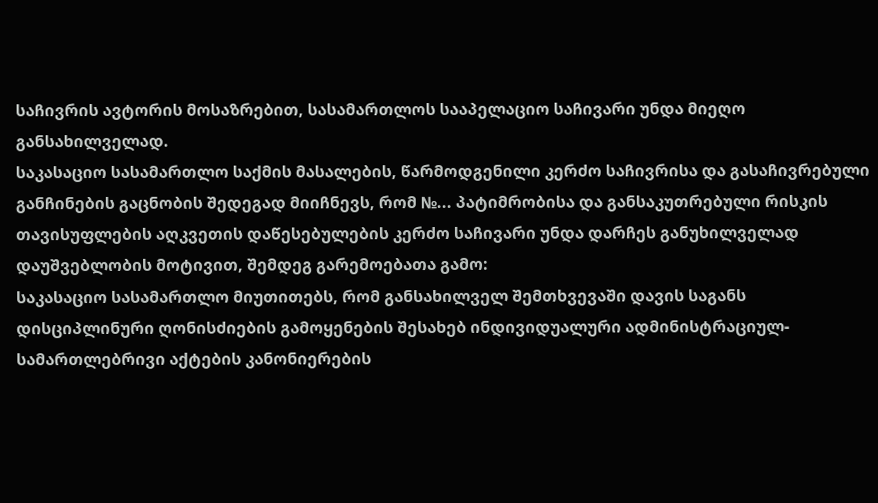საჩივრის ავტორის მოსაზრებით, სასამართლოს სააპელაციო საჩივარი უნდა მიეღო განსახილველად.
საკასაციო სასამართლო საქმის მასალების, წარმოდგენილი კერძო საჩივრისა და გასაჩივრებული განჩინების გაცნობის შედეგად მიიჩნევს, რომ №... პატიმრობისა და განსაკუთრებული რისკის თავისუფლების აღკვეთის დაწესებულების კერძო საჩივარი უნდა დარჩეს განუხილველად დაუშვებლობის მოტივით, შემდეგ გარემოებათა გამო:
საკასაციო სასამართლო მიუთითებს, რომ განსახილველ შემთხვევაში დავის საგანს დისციპლინური ღონისძიების გამოყენების შესახებ ინდივიდუალური ადმინისტრაციულ-სამართლებრივი აქტების კანონიერების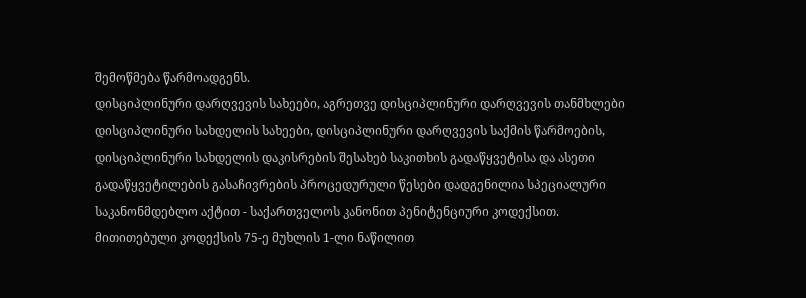შემოწმება წარმოადგენს.
დისციპლინური დარღვევის სახეები, აგრეთვე დისციპლინური დარღვევის თანმხლები დისციპლინური სახდელის სახეები, დისციპლინური დარღვევის საქმის წარმოების, დისციპლინური სახდელის დაკისრების შესახებ საკითხის გადაწყვეტისა და ასეთი გადაწყვეტილების გასაჩივრების პროცედურული წესები დადგენილია სპეციალური საკანონმდებლო აქტით - საქართველოს კანონით პენიტენციური კოდექსით.
მითითებული კოდექსის 75-ე მუხლის 1-ლი ნაწილით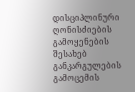დისციპლინური ღონისძიების გამოყენების შესახებ განკარგულების გამოცემის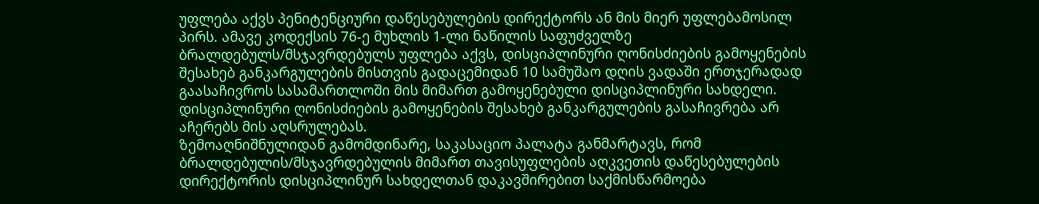უფლება აქვს პენიტენციური დაწესებულების დირექტორს ან მის მიერ უფლებამოსილ პირს. ამავე კოდექსის 76-ე მუხლის 1-ლი ნაწილის საფუძველზე ბრალდებულს/მსჯავრდებულს უფლება აქვს, დისციპლინური ღონისძიების გამოყენების შესახებ განკარგულების მისთვის გადაცემიდან 10 სამუშაო დღის ვადაში ერთჯერადად გაასაჩივროს სასამართლოში მის მიმართ გამოყენებული დისციპლინური სახდელი. დისციპლინური ღონისძიების გამოყენების შესახებ განკარგულების გასაჩივრება არ აჩერებს მის აღსრულებას.
ზემოაღნიშნულიდან გამომდინარე, საკასაციო პალატა განმარტავს, რომ ბრალდებულის/მსჯავრდებულის მიმართ თავისუფლების აღკვეთის დაწესებულების დირექტორის დისციპლინურ სახდელთან დაკავშირებით საქმისწარმოება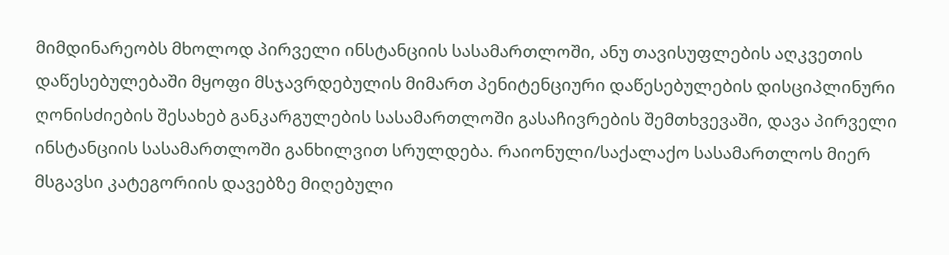მიმდინარეობს მხოლოდ პირველი ინსტანციის სასამართლოში, ანუ თავისუფლების აღკვეთის დაწესებულებაში მყოფი მსჯავრდებულის მიმართ პენიტენციური დაწესებულების დისციპლინური ღონისძიების შესახებ განკარგულების სასამართლოში გასაჩივრების შემთხვევაში, დავა პირველი ინსტანციის სასამართლოში განხილვით სრულდება. რაიონული/საქალაქო სასამართლოს მიერ მსგავსი კატეგორიის დავებზე მიღებული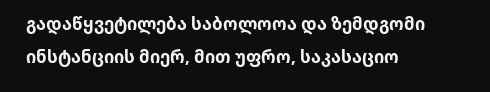გადაწყვეტილება საბოლოოა და ზემდგომი ინსტანციის მიერ, მით უფრო, საკასაციო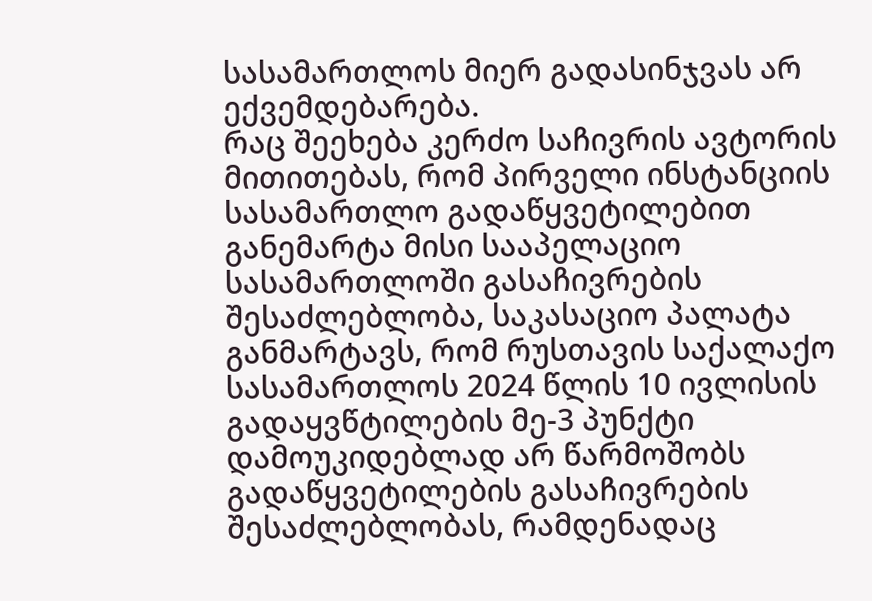სასამართლოს მიერ გადასინჯვას არ ექვემდებარება.
რაც შეეხება კერძო საჩივრის ავტორის მითითებას, რომ პირველი ინსტანციის სასამართლო გადაწყვეტილებით განემარტა მისი სააპელაციო სასამართლოში გასაჩივრების შესაძლებლობა, საკასაციო პალატა განმარტავს, რომ რუსთავის საქალაქო სასამართლოს 2024 წლის 10 ივლისის გადაყვწტილების მე-3 პუნქტი დამოუკიდებლად არ წარმოშობს გადაწყვეტილების გასაჩივრების შესაძლებლობას, რამდენადაც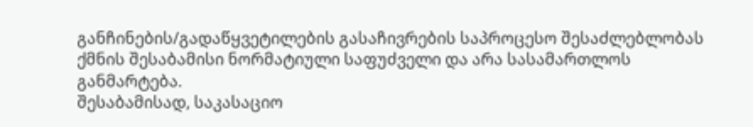განჩინების/გადაწყვეტილების გასაჩივრების საპროცესო შესაძლებლობას ქმნის შესაბამისი ნორმატიული საფუძველი და არა სასამართლოს განმარტება.
შესაბამისად, საკასაციო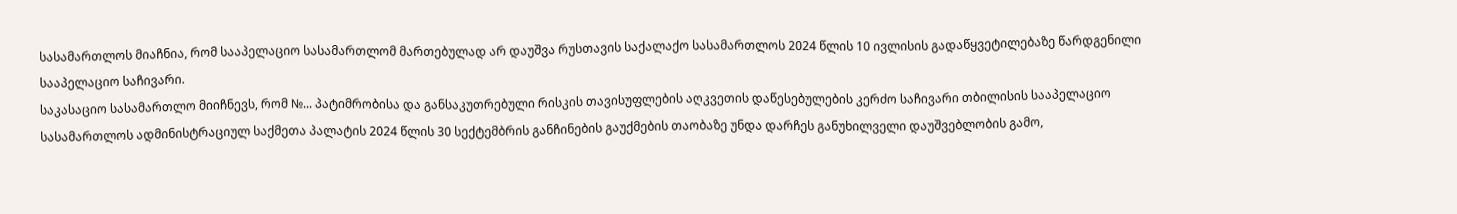სასამართლოს მიაჩნია, რომ სააპელაციო სასამართლომ მართებულად არ დაუშვა რუსთავის საქალაქო სასამართლოს 2024 წლის 10 ივლისის გადაწყვეტილებაზე წარდგენილი სააპელაციო საჩივარი.
საკასაციო სასამართლო მიიჩნევს, რომ №... პატიმრობისა და განსაკუთრებული რისკის თავისუფლების აღკვეთის დაწესებულების კერძო საჩივარი თბილისის სააპელაციო სასამართლოს ადმინისტრაციულ საქმეთა პალატის 2024 წლის 30 სექტემბრის განჩინების გაუქმების თაობაზე უნდა დარჩეს განუხილველი დაუშვებლობის გამო,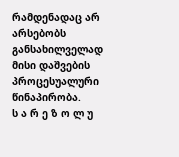რამდენადაც არ არსებობს განსახილველად მისი დაშვების პროცესუალური წინაპირობა.
ს ა რ ე ზ ო ლ უ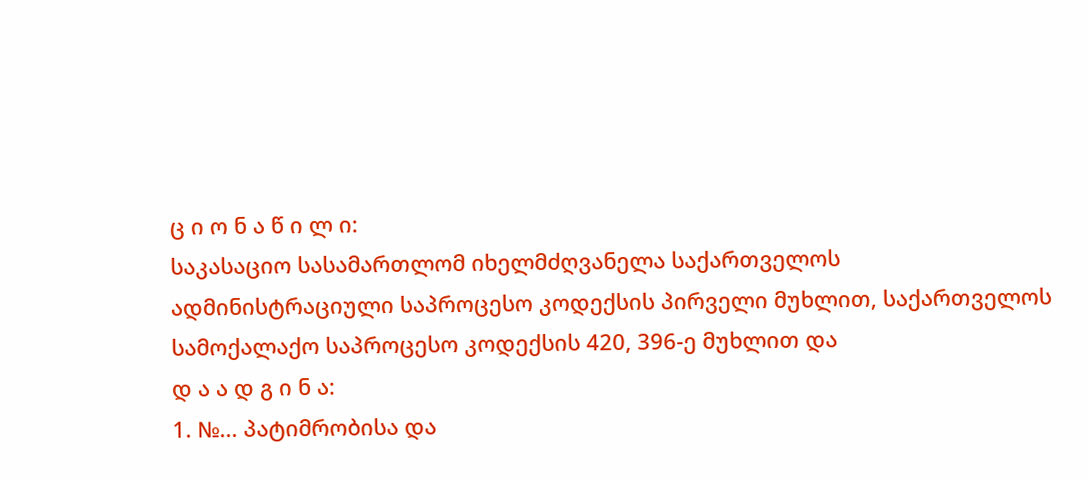ც ი ო ნ ა წ ი ლ ი:
საკასაციო სასამართლომ იხელმძღვანელა საქართველოს ადმინისტრაციული საპროცესო კოდექსის პირველი მუხლით, საქართველოს სამოქალაქო საპროცესო კოდექსის 420, 396-ე მუხლით და
დ ა ა დ გ ი ნ ა:
1. №... პატიმრობისა და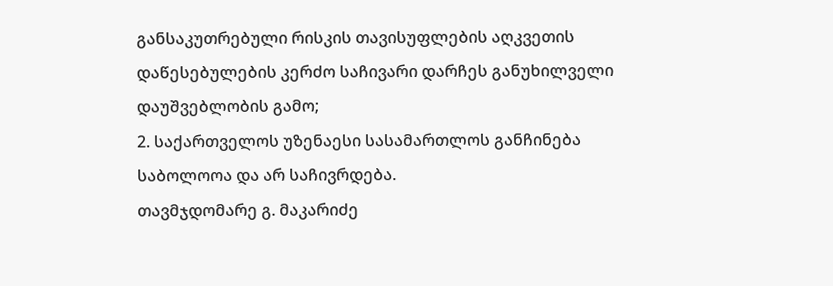განსაკუთრებული რისკის თავისუფლების აღკვეთის დაწესებულების კერძო საჩივარი დარჩეს განუხილველი დაუშვებლობის გამო;
2. საქართველოს უზენაესი სასამართლოს განჩინება საბოლოოა და არ საჩივრდება.
თავმჯდომარე გ. მაკარიძე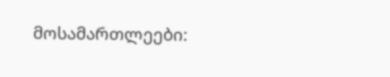მოსამართლეები: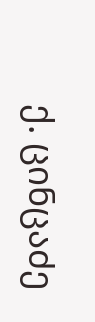ქ. ცინცაძე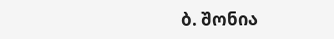ბ. შონია